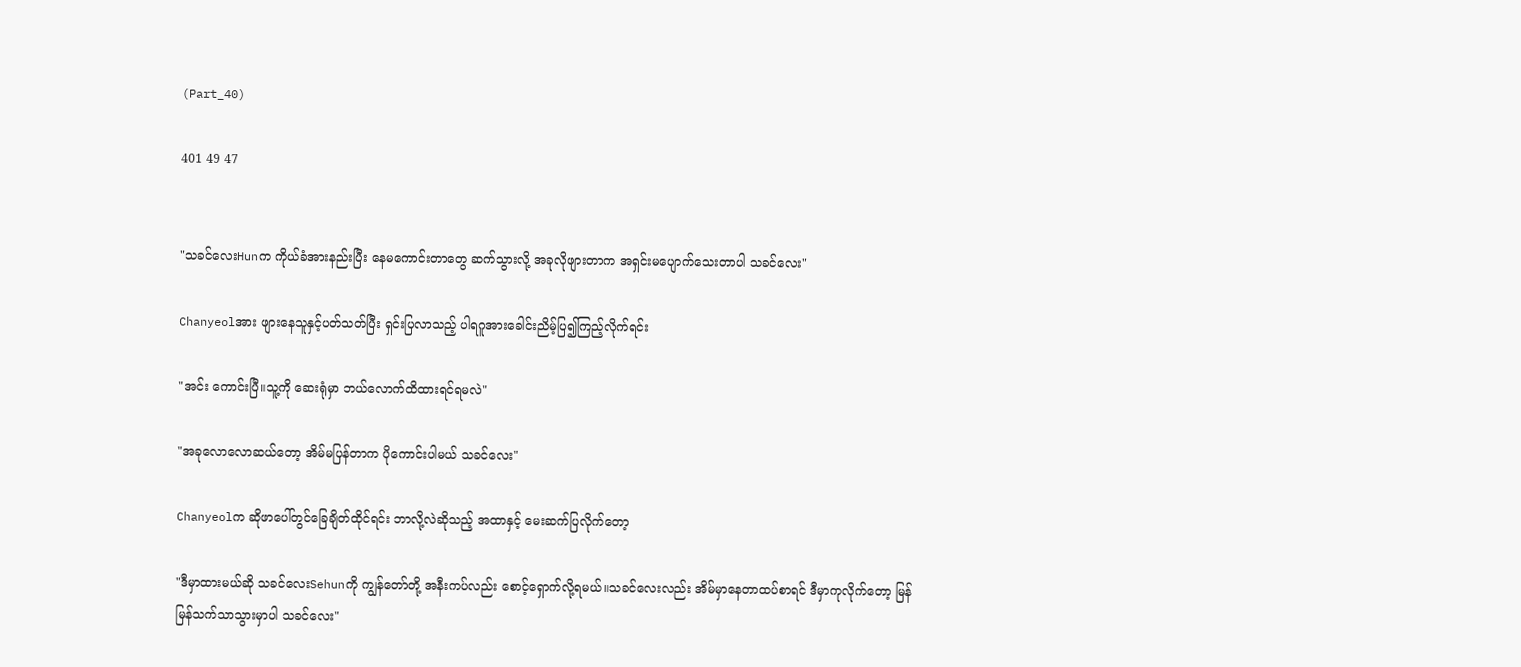(Part_40)

401 49 47


"သခင်လေးHunက ကိုယ်ခံအားနည်းပြီး နေမကောင်းတာတွေ ဆက်သွားလို့ အခုလိုဖျားတာက အရှင်းမပျောက်သေးတာပါ သခင်လေး"

Chanyeolအား ဖျားနေသူနှင့်ပတ်သတ်ပြီး ရှင်းပြလာသည့် ပါရဂူအားခေါင်းညိမ့်ပြ၍ကြည့်လိုက်ရင်း

"အင်း ကောင်းပြီ။သူ့ကို ဆေးရုံမှာ ဘယ်လောက်ထိထားရင်ရမလဲ"

"အခု‌လောလောဆယ်တော့ အိမ်မပြန်တာက ပိုကောင်းပါမယ် သခင်လေး"

Chanyeolက ဆိုဖာပေါ်တွင်ခြေချိတ်ထိုင်ရင်း ဘာလို့လဲဆိုသည့် အထာနှင့် မေးဆက်ပြလိုက်တော့

"ဒီမှာထားမယ်ဆို သခင်လေးSehunကို ကျွန်တော်တို့ အနီးကပ်လည်း စောင့်ရှောက်လို့ရမယ်။သခင်လေးလည်း အိမ်မှာနေတာထပ်စာရင် ဒီမှာကုလိုက်တော့ မြန်မြန်‌သက်သာသွားမှာပါ သခင်လေး"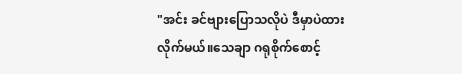"အင်း ခင်ဗျားပြောသလိုပဲ ဒီမှာပဲထားလိုက်မယ်။သေချာ ဂရုစိုက်စောင့်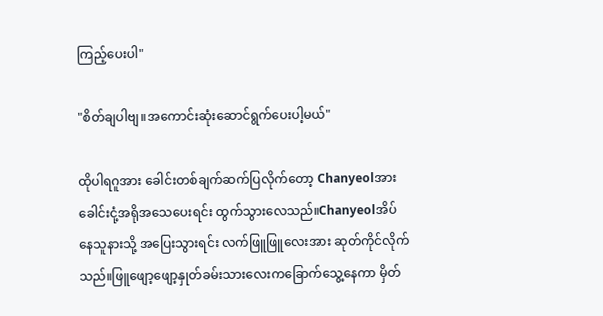ကြည့်ပေးပါ"

"စိတ်ချပါဗျ။အကောင်း‌ဆုံးဆောင်ရွက်ပေးပါ့မယ်"

ထိုပါရဂူအား ခေါင်းတစ်ချက်ဆက်ပြလိုက်တော့ Chanyeolအား ခေါင်းငုံ့အရိုအသေပေးရင်း ထွက်သွားလေသည်။Chanyeolအိပ်နေသူနားသို့ အပြေးသွားရင်း လက်ဖြူဖြူလေးအား ဆုတ်ကိုင်လိုက်သည်။ဖြူဖျော့ဖျော့နှုတ်ခမ်းသားလေးကခြောက်သွေ့နေကာ မှိတ်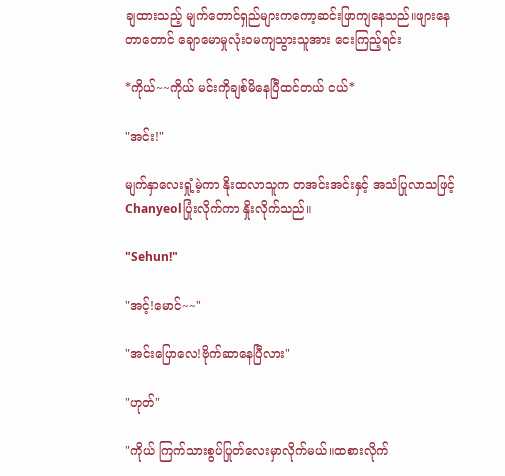ချထားသည့် မျက်တောင်ရှည်များကကော့ဆင်းဖြာကျနေသည်။‌ဖျား‌နေတာတောင် ချောမောမှုလုံးဝမကျသွားသူအား ငေးကြည့်ရင်း

*ကိုယ်~~ကိုယ် မင်းကိုချစ်မိနေပြီထင်တယ် ငယ်*

"အင်း!"

မျက်နှာလေးရှုံ့မဲ့ကာ နိုးထလာသူက တအင်းအင်းနှင့် အသံပြုလာသဖြင့် Chanyeolပြုံးလိုက်ကာ နှိုးလိုက်သည်။

"Sehun!"

"အင့်!မောင်~~"

"အင်းပြောလေ!ဗိုက်ဆာနေပြီလား"

"ဟုတ်"

"ကိုယ် ကြက်သားစွပ်ပြုတ်လေးမှာလိုက်မယ်။ထစားလိုက်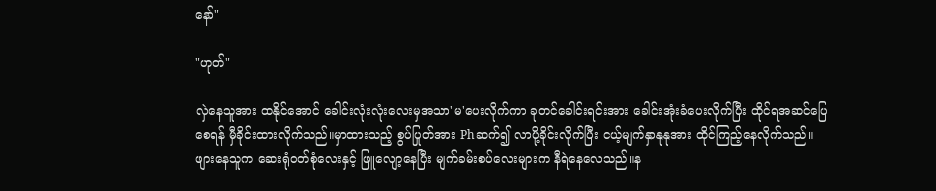နော်"

"ဟုတ်"

လှဲနေသူအား ထနိုင်အောင်‌ ခေါင်းလုံးလုံးလေးမှအသာ'မ'ပေးလိုက်ကာ ခုတင်ခေါင်းရင်းအား ခေါင်းအုံးခံပေးလိုက်ပြီး ထိုင်ရအဆင်ပြေစေရန် မှီခိုင်းထားလိုက်သည်။မှာထားသည့် စွပ်‌ပြုတ်အား Phဆက်၍ လာပို့ခိုင်းလိုက်ပြီး ငယ့်မျက်နှာနုနုအား ထိုင်ကြည့်နေလိုက်သည်။ဖျားနေသူက ဆေးရုံဝတ်စုံလေးနှင့် ဖြူလျော့နေပြီး မျက်ခမ်းစပ်လေးများက နီရဲနေလေသည်။န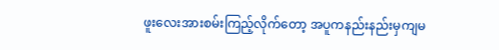ဖူးလေးအားစမ်းကြည့်လိုက်တော့ အပူကနည်းနည်းမှကျမ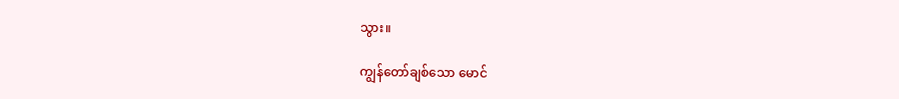သွား။

ကျွန်တော်ချစ်သော မောင်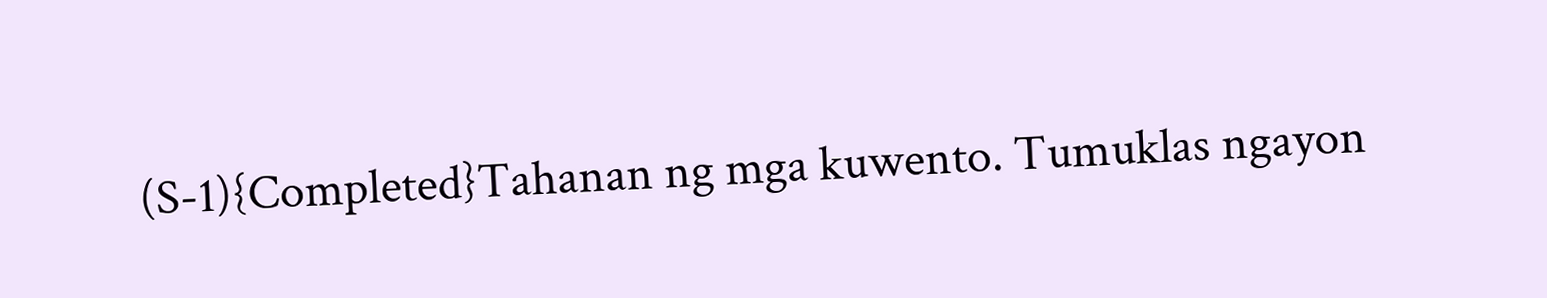(S-1){Completed}Tahanan ng mga kuwento. Tumuklas ngayon